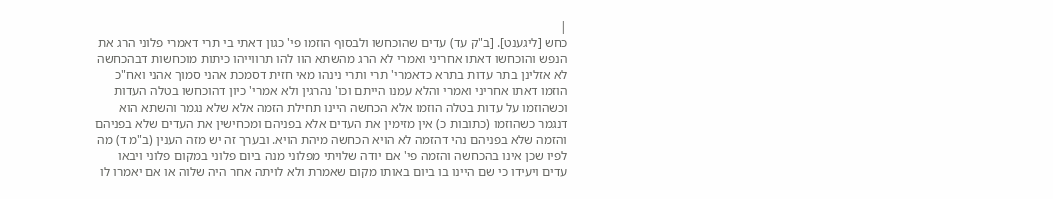|
כחש [ליגענט]. [ב"ק עד) עדים שהוכחשו ולבסוף הוזמו פי' כגון דאתי בי תרי דאמרי פלוני הרג את הנפש והוכחשו דאתו אחריני ואמרי לא הרג מהשתא הוו להו תרווייהו כיתות מוכחשות דבהכחשה לא אזלינן בתר עדות בתרא כדאמרי' תרי ותרי נינהו מאי חזית דסמכת אהני סמוך אהני ואח"כ הוזמו דאתו אחריני ואמרי והלא עמנו הייתם וכו' נהרגין ולא אמרי' כיון דהוכחשו בטלה העדות וכשהוזמו על עדות בטלה הוזמו אלא הכחשה היינו תחילת הזמה אלא שלא נגמר והשתא הוא דנגמר כשהוזמו (כתובות כ) אין מזימין את העדים אלא בפניהם ומכחישין את העדים שלא בפניהם והזמה שלא בפניהם נהי דהזמה לא הויא הכחשה מיהת הויא. ובערך זה יש מזה הענין (ב"מ ד) מה לפיו שכן אינו בהכחשה והזמה פי' אם יודה שלויתי מפלוני מנה ביום פלוני במקום פלוני ויבאו עדים ויעידו כי שם היינו בו ביום באותו מקום שאמרת ולא לויתה אחר היה שלוה או אם יאמרו לו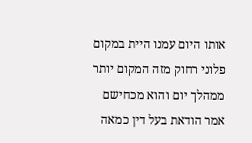אותו היום עמנו היית במקום פלוני רחוק מזה המקום יותר ממהלך יום והוא מכחישם אמר הודאת בעל דין כמאה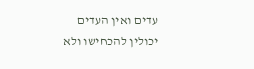עדים ואין העדים יכולין להכחישו ולא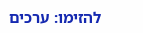להזימו: ערכים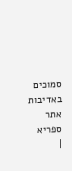סמוכים
באדיבות אתר ספריא
|